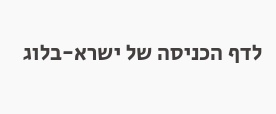לדף הכניסה של ישרא-בלוג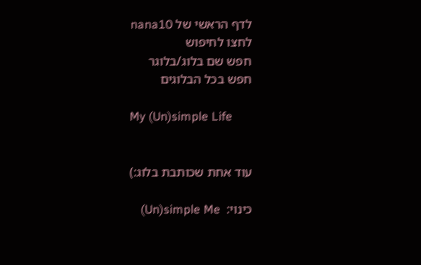לדף הראשי של nana10
לחצו לחיפוש
חפש שם בלוג/בלוגר
חפש בכל הבלוגים

My (Un)simple Life


עוד אחת שכותבת בלוג:)

כינוי:  Un)simple Me)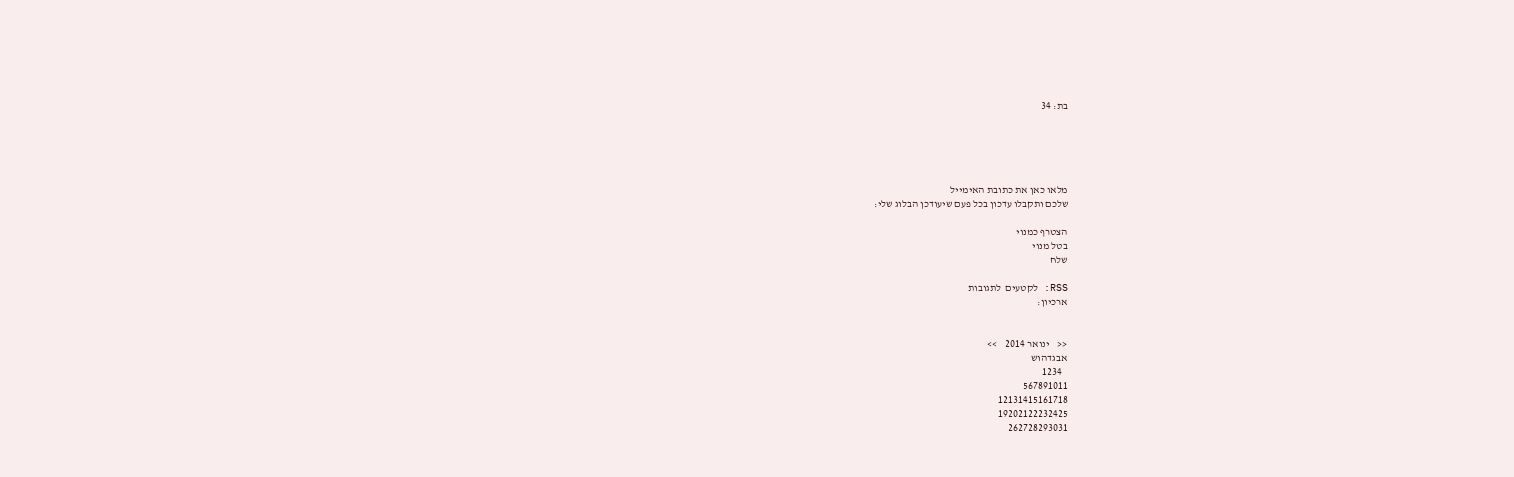בת: 34





מלאו כאן את כתובת האימייל
שלכם ותקבלו עדכון בכל פעם שיעודכן הבלוג שלי:

הצטרף כמנוי
בטל מנוי
שלח

RSS: לקטעים  לתגובות
ארכיון:


<<    ינואר 2014    >>
אבגדהוש
   1234
567891011
12131415161718
19202122232425
262728293031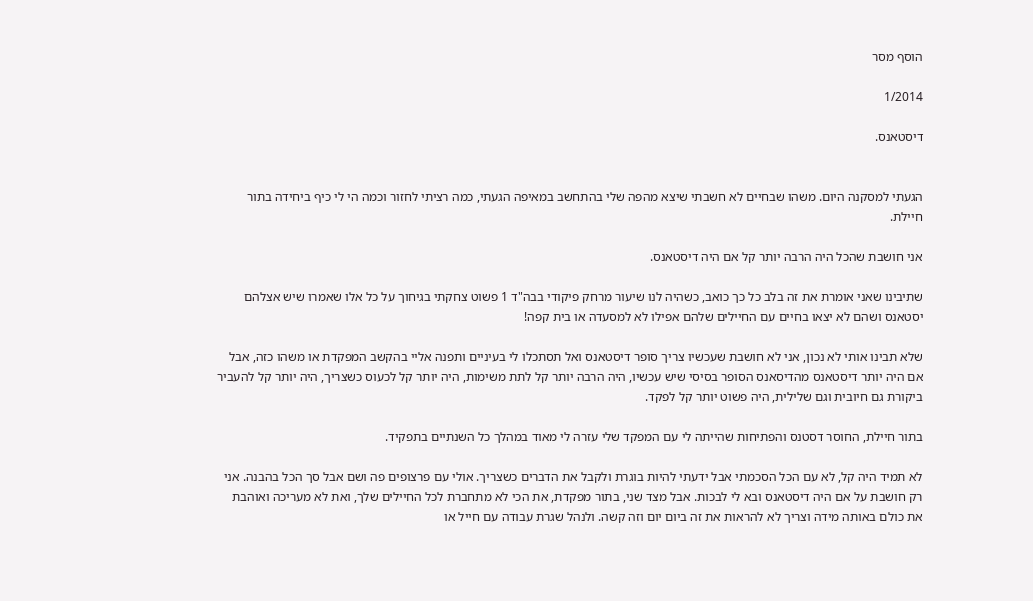הוסף מסר

1/2014

דיסטאנס.


הגעתי למסקנה היום. משהו שבחיים לא חשבתי שיצא מהפה שלי בהתחשב במאיפה הגעתי, כמה רציתי לחזור וכמה הי לי כיף ביחידה בתור חיילת.

אני חושבת שהכל היה הרבה יותר קל אם היה דיסטאנס.

שתיבינו שאני אומרת את זה בלב כל כך כואב, כשהיה לנו שיעור מרחק פיקודי בבה"ד 1 פשוט צחקתי בגיחוך על כל אלו שאמרו שיש אצלהם יסטאנס ושהם לא יצאו בחיים עם החיילים שלהם אפילו לא למסעדה או בית קפה!

שלא תבינו אותי לא נכון, אני לא חושבת שעכשיו צריך סופר דיסטאנס ואל תסתכלו לי בעיניים ותפנה אליי בהקשב המפקדת או משהו כזה, אבל אם היה יותר דיסטאנס מהדיסאנס הסופר בסיסי שיש עכשיו, היה הרבה יותר קל לתת משימות, היה יותר קל לכעוס כשצריך, היה יותר קל להעביר ביקורת גם חיובית וגם שלילית, היה פשוט יותר קל לפקד.

בתור חיילת, החוסר דסטנס והפתיחות שהייתה לי עם המפקד שלי עזרה לי מאוד במהלך כל השנתיים בתפקיד.

לא תמיד היה קל, לא עם הכל הסכמתי אבל ידעתי להיות בוגרת ולקבל את הדברים כשצריך. אולי עם פרצופים פה ושם אבל סך הכל בהבנה. אני רק חושבת על אם היה דיסטאנס ובא לי לבכות. אבל מצד שני, בתור מפקדת, את הכי לא מתחברת לכל החיילים שלך, ואת לא מעריכה ואוהבת את כולם באותה מידה וצריך לא להראות את זה ביום יום וזה קשה. ולנהל שגרת עבודה עם חייל או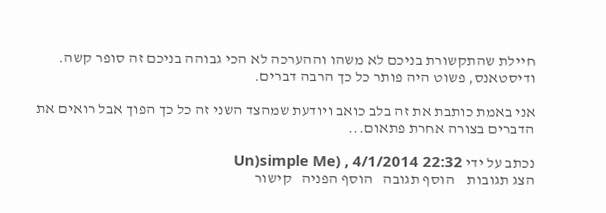חיילת שהתקשורת בניכם לא משהו וההערכה לא הכי גבוהה בניכם זה סופר קשה. ודיסטאנס, פשוט היה פותר כל כך הרבה דברים.

אני באמת כותבת את זה בלב כואב ויודעת שמהצד השני זה כל כך הפוך אבל רואים את הדברים בצורה אחרת פתאום...

נכתב על ידי Un)simple Me) , 4/1/2014 22:32
הצג תגובות    הוסף תגובה   הוסף הפניה   קישור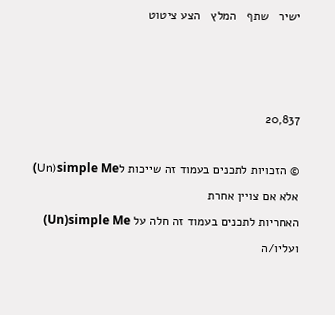ישיר   שתף   המלץ   הצע ציטוט



20,837

© הזכויות לתכנים בעמוד זה שייכות לUn)simple Me) אלא אם צויין אחרת
האחריות לתכנים בעמוד זה חלה על Un)simple Me) ועליו/ה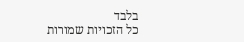בלבד
כל הזכויות שמורות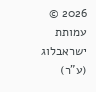2026 © עמותת ישראבלוג (ע"ר)